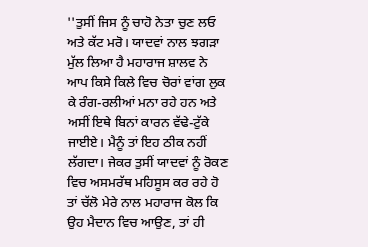''ਤੁਸੀਂ ਜਿਸ ਨੂੰ ਚਾਹੋ ਨੇਤਾ ਚੁਣ ਲਓ ਅਤੇ ਕੱਟ ਮਰੋ। ਯਾਦਵਾਂ ਨਾਲ ਝਗੜਾ ਮੁੱਲ ਲਿਆ ਹੈ ਮਹਾਰਾਜ ਸ਼ਾਲਵ ਨੇ ਆਪ ਕਿਸੇ ਕਿਲੇ ਵਿਚ ਚੋਰਾਂ ਵਾਂਗ ਲੁਕ ਕੇ ਰੰਗ-ਰਲੀਆਂ ਮਨਾ ਰਹੇ ਹਨ ਅਤੇ ਅਸੀਂ ਇਥੇ ਬਿਨਾਂ ਕਾਰਨ ਵੱਢੇ-ਟੁੱਕੇ ਜਾਈਏ। ਮੈਨੂੰ ਤਾਂ ਇਹ ਠੀਕ ਨਹੀਂ ਲੱਗਦਾ। ਜੇਕਰ ਤੁਸੀਂ ਯਾਦਵਾਂ ਨੂੰ ਰੋਕਣ ਵਿਚ ਅਸਮਰੱਥ ਮਹਿਸੂਸ ਕਰ ਰਹੇ ਹੋ ਤਾਂ ਚੱਲੋ ਮੇਰੇ ਨਾਲ ਮਹਾਰਾਜ ਕੋਲ ਕਿ ਉਹ ਮੈਦਾਨ ਵਿਚ ਆਉਣ, ਤਾਂ ਹੀ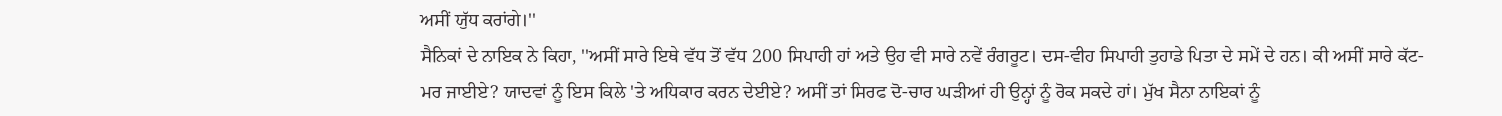ਅਸੀਂ ਯੁੱਧ ਕਰਾਂਗੇ।''
ਸੈਨਿਕਾਂ ਦੇ ਨਾਇਕ ਨੇ ਕਿਹਾ, ''ਅਸੀਂ ਸਾਰੇ ਇਥੇ ਵੱਧ ਤੋਂ ਵੱਧ 200 ਸਿਪਾਹੀ ਹਾਂ ਅਤੇ ਉਹ ਵੀ ਸਾਰੇ ਨਵੇਂ ਰੰਗਰੂਟ। ਦਸ-ਵੀਹ ਸਿਪਾਹੀ ਤੁਹਾਡੇ ਪਿਤਾ ਦੇ ਸਮੇਂ ਦੇ ਹਨ। ਕੀ ਅਸੀਂ ਸਾਰੇ ਕੱਟ-ਮਰ ਜਾਈਏ? ਯਾਦਵਾਂ ਨੂੰ ਇਸ ਕਿਲੇ 'ਤੇ ਅਧਿਕਾਰ ਕਰਨ ਦੇਈਏ? ਅਸੀਂ ਤਾਂ ਸਿਰਫ ਦੋ-ਚਾਰ ਘੜੀਆਂ ਹੀ ਉਨ੍ਹਾਂ ਨੂੰ ਰੋਕ ਸਕਦੇ ਹਾਂ। ਮੁੱਖ ਸੈਨਾ ਨਾਇਕਾਂ ਨੂੰ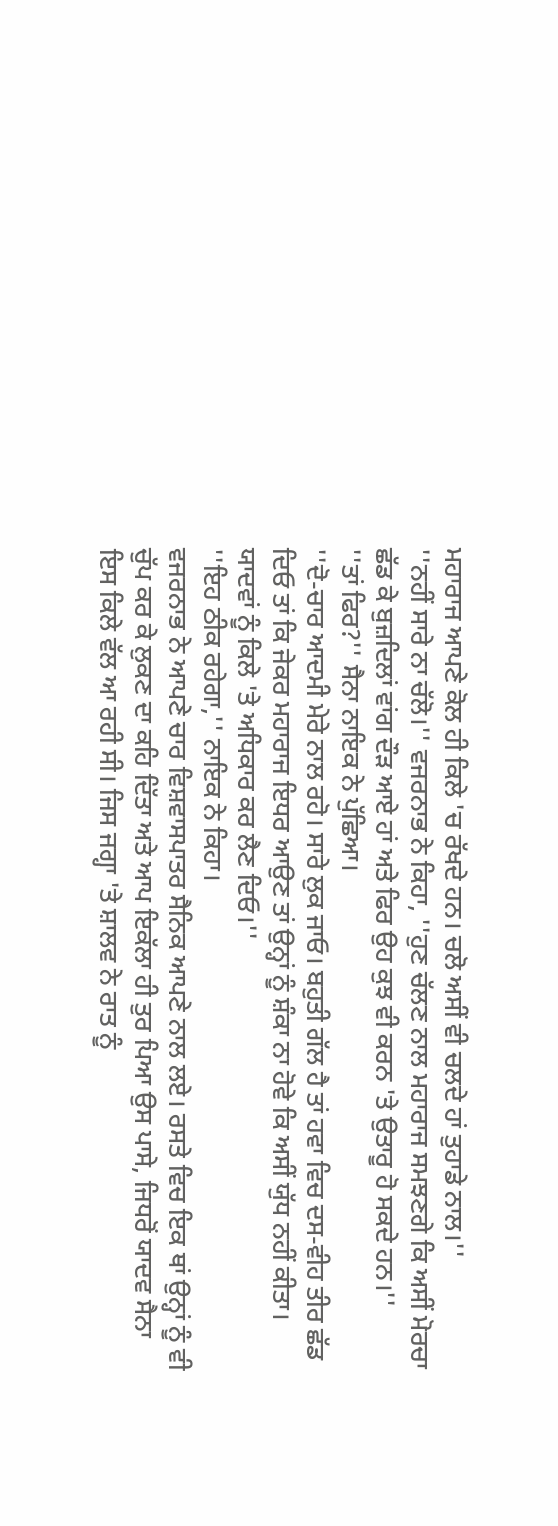ਮਹਾਰਾਜ ਆਪਣੇ ਕੋਲ ਹੀ ਕਿਲੇ 'ਚ ਰੱਖਦੇ ਹਨ। ਚਲੋ ਅਸੀਂ ਵੀ ਚਲਦੇ ਹਾਂ ਤੁਹਾਡੇ ਨਾਲ।''
''ਨਹੀਂ ਸਾਰੇ ਨਾ ਚੱਲੋ।'' ਵਜਰਨਾਭ ਨੇ ਕਿਹਾ, ''ਹੁਣ ਚੱਲਣ ਨਾਲ ਮਹਾਰਾਜ ਸਮਝਣਗੇ ਕਿ ਅਸੀਂ ਮੋਰਚਾ ਛੱਡ ਕੇ ਬੁਜ਼ਦਿਲਾਂ ਵਾਂਗ ਦੌੜ ਆਏ ਹਾਂ ਅਤੇ ਫਿਰ ਉਹ ਕੁਝ ਵੀ ਕਰਨ 'ਤੇ ਉਤਾਰੂ ਹੋ ਸਕਦੇ ਹਨ।''
''ਤਾਂ ਫਿਰ?'' ਸੈਨਾ ਨਾਇਕ ਨੇ ਪੁੱਛਿਆ।
''ਦੋ-ਚਾਰ ਆਦਮੀ ਮੇਰੇ ਨਾਲ ਰਹੋ। ਸਾਰੇ ਲੁਕ ਜਾਓ। ਬਹੁਤੀ ਗੱਲ ਹੈ ਤਾਂ ਹਵਾ ਵਿਚ ਦਸ-ਵੀਹ ਤੀਰ ਛੱਡ ਦਿਓ ਤਾਂ ਕਿ ਜੇਕਰ ਮਹਾਰਾਜ ਇਧਰ ਆਉਣ ਤਾਂ ਉਨ੍ਹਾਂ ਨੂੰ ਸ਼ੰਕਾ ਨਾ ਹੋਵੇ ਕਿ ਅਸੀਂ ਯੁੱਧ ਨਹੀਂ ਕੀਤਾ। ਯਾਦਵਾਂ ਨੂੰ ਕਿਲੇ 'ਤੇ ਅਧਿਕਾਰ ਕਰ ਲੈਣ ਦਿਓ।''
''ਇਹ ਠੀਕ ਰਹੇਗਾ,'' ਨਾਇਕ ਨੇ ਕਿਹਾ।
ਵਜਰਨਾਭ ਨੇ ਆਪਣੇ ਚਾਰ ਵਿਸ਼ਵਾਸਪਾਤਰ ਸੈਨਿਕ ਆਪਣੇ ਨਾਲ ਲਏ। ਰਸਤੇ ਵਿਚ ਇਕ ਥਾਂ ਉਨ੍ਹਾਂ ਨੂੰ ਵੀ ਚੁੱਪ ਕਰ ਕੇ ਲੁਕਣ ਦਾ ਕਹਿ ਦਿੱਤਾ ਅਤੇ ਆਪ ਇਕੱਲਾ ਹੀ ਤੁਰ ਪਿਆ ਉਸ ਪਾਸੇ, ਜਿਧਰੋਂ ਯਾਦਵ ਸੈਨਾ ਇਸ ਕਿਲੇ ਵੱਲ ਆ ਰਹੀ ਸੀ। ਜਿਸ ਜਗ੍ਹਾ 'ਤੇ ਸ਼ਾਲਵ ਨੇ ਰਾਤ ਨੂੰ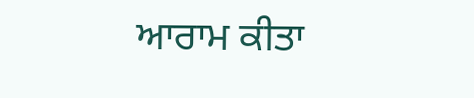ਆਰਾਮ ਕੀਤਾ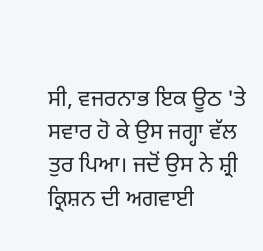ਸੀ, ਵਜਰਨਾਭ ਇਕ ਊਠ 'ਤੇ ਸਵਾਰ ਹੋ ਕੇ ਉਸ ਜਗ੍ਹਾ ਵੱਲ ਤੁਰ ਪਿਆ। ਜਦੋਂ ਉਸ ਨੇ ਸ਼੍ਰੀ ਕ੍ਰਿਸ਼ਨ ਦੀ ਅਗਵਾਈ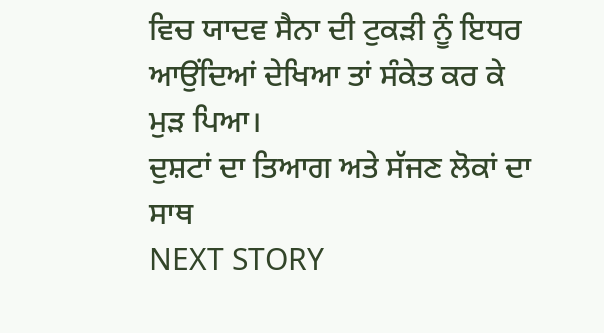ਵਿਚ ਯਾਦਵ ਸੈਨਾ ਦੀ ਟੁਕੜੀ ਨੂੰ ਇਧਰ ਆਉਂਦਿਆਂ ਦੇਖਿਆ ਤਾਂ ਸੰਕੇਤ ਕਰ ਕੇ ਮੁੜ ਪਿਆ।
ਦੁਸ਼ਟਾਂ ਦਾ ਤਿਆਗ ਅਤੇ ਸੱਜਣ ਲੋਕਾਂ ਦਾ ਸਾਥ
NEXT STORY